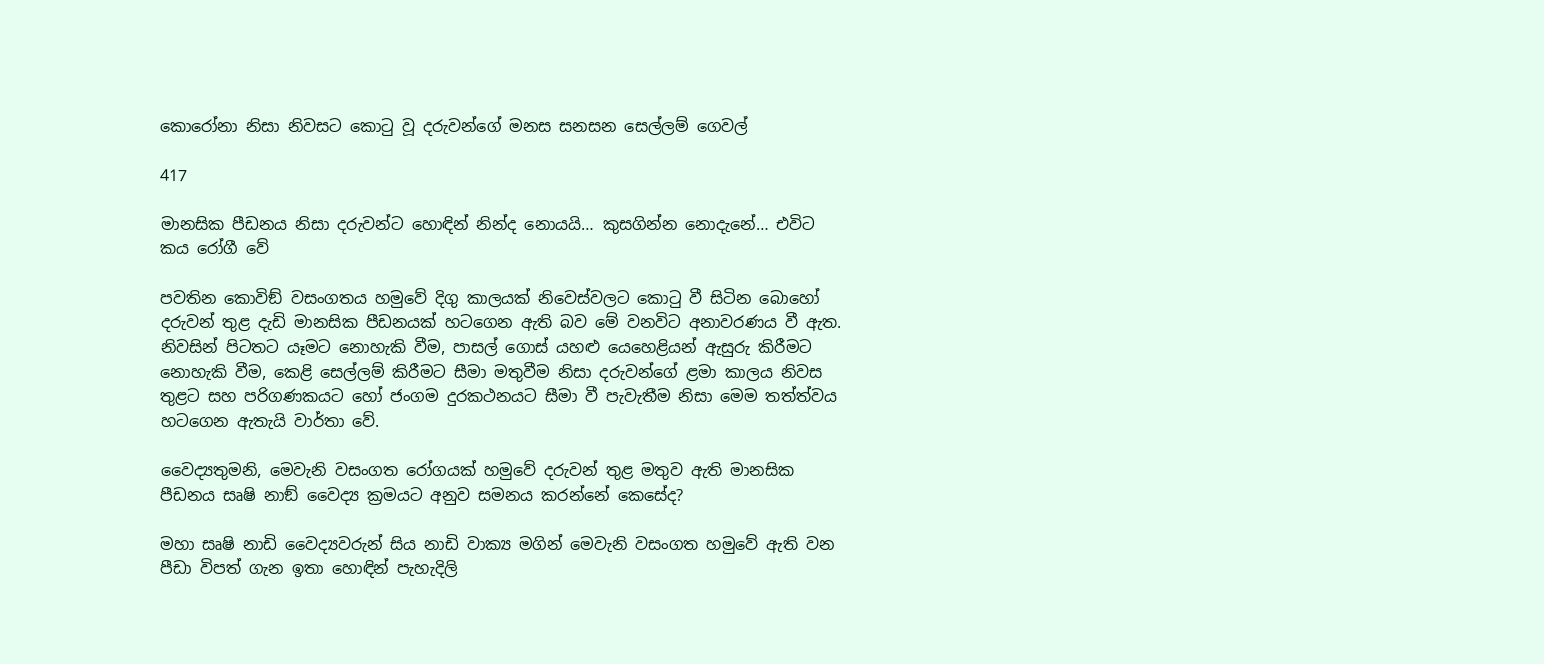කොරෝනා නිසා නිවසට කොටු වූ දරුවන්ගේ මනස සනසන සෙල්ලම් ගෙවල්

417

මානසික පීඩනය නිසා දරුවන්ට හොඳින් නින්ද නොයයි… කුසගින්න නොදැනේ… එවිට කය රෝගී වේ

පවතින කොවිඞ් වසංගතය හමුවේ දිගු කාලයක් නිවෙස්වලට කොටු වී සිටින බොහෝ දරුවන් තුළ දැඩි මානසික පීඩනයක් හටගෙන ඇති බව මේ වනවිට අනාවරණය වී ඇත. නිවසින් පිටතට යෑමට නොහැකි වීම, පාසල් ගොස් යහළු යෙහෙළියන් ඇසුරු කිරීමට නොහැකි වීම, කෙළි සෙල්ලම් කිරීමට සීමා මතුවීම නිසා දරුවන්ගේ ළමා කාලය නිවස තුළට සහ පරිගණකයට හෝ ජංගම දුරකථනයට සීමා වී පැවැතීම නිසා මෙම තත්ත්වය හටගෙන ඇතැයි වාර්තා වේ.

වෛද්‍යතුමනි, මෙවැනි වසංගත රෝගයක් හමුවේ දරුවන් තුළ මතුව ඇති මානසික පීඩනය සෘෂි නාඞ් වෛද්‍ය ක්‍රමයට අනුව සමනය කරන්නේ කෙසේද?

මහා සෘෂි නාඩි වෛද්‍යවරුන් සිය නාඩි වාක්‍ය මගින් මෙවැනි වසංගත හමුවේ ඇති වන පීඩා විපත් ගැන ඉතා හොඳින් පැහැදිලි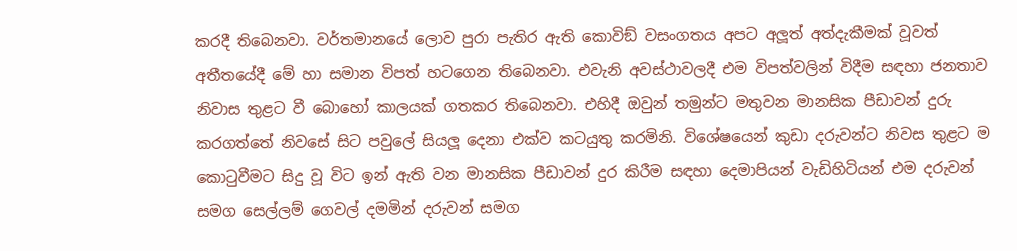කරදී තිබෙනවා. වර්තමානයේ ලොව පුරා පැතිර ඇති කොවිඞ් වසංගතය අපට අලූත් අත්දැකීමක් වූවත් අතීතයේදී මේ හා සමාන විපත් හටගෙන තිබෙනවා. එවැනි අවස්ථාවලදී එම විපත්වලින් විදීම සඳහා ජනතාව නිවාස තුළට වී බොහෝ කාලයක් ගතකර තිබෙනවා. එහිදී ඔවුන් තමුන්ට මතුවන මානසික පීඩාවන් දුරු කරගත්තේ නිවසේ සිට පවුලේ සියලූ දෙනා එක්ව කටයුතු කරමිනි. විශේෂයෙන් කුඩා දරුවන්ට නිවස තුළට ම කොටුවීමට සිදු වූ විට ඉන් ඇති වන මානසික පීඩාවන් දුර කිරීම සඳහා දෙමාපියන් වැඩිහිටියන් එම දරුවන් සමග සෙල්ලම් ගෙවල් දමමින් දරුවන් සමග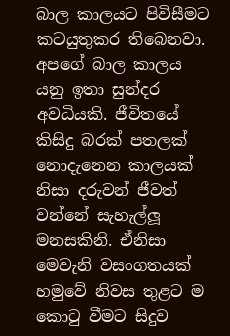බාල කාලයට පිවිසීමට කටයුතුකර තිබෙනවා. අපගේ බාල කාලය යනු ඉතා සුන්දර අවධියකි. ජීවිතයේ කිසිදු බරක් පතලක් නොදැනෙන කාලයක් නිසා දරුවන් ජීවත් වන්නේ සැහැල්ලූ මනසකිනි. ඒනිසා මෙවැනි වසංගතයක් හමුවේ නිවස තුළට ම කොටු වීමට සිදුව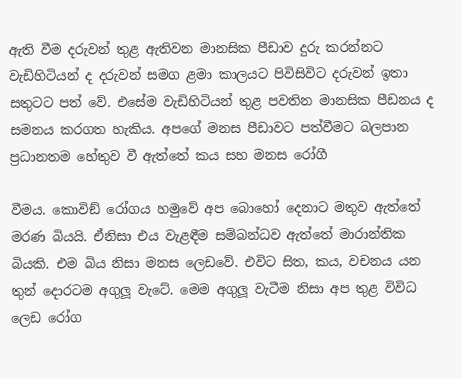ඇති වීම දරුවන් තුළ ඇතිවන මානසික පීඩාව දුරු කරන්නට වැඩිහිටියන් ද දරුවන් සමග ළමා කාලයට පිවිසිවිට දරුවන් ඉතා සතුටට පත් වේ. එසේම වැඩිහිටියන් තුළ පවතින මානසික පීඩනය ද සමනය කරගත හැකිය. අපගේ මනස පීඩාවට පත්වීමට බලපාන ප්‍රධානතම හේතුව වී ඇත්තේ කය සහ මනස රෝගී

වීමය. කොවිඞ් රෝගය හමුවේ අප බොහෝ දෙනාට මතුව ඇත්තේ මරණ බියයි. ඒනිසා එය වැළඳීම සම්බන්ධව ඇත්තේ මාරාන්තික බියකි. එම බිය නිසා මනස ලෙඩවේ. එවිට සිත, කය, වචනය යන තුන් දොරටම අගුලූ වැටේ. මෙම අගුලූ වැටීම නිසා අප තුළ විවිධ ලෙඩ රෝග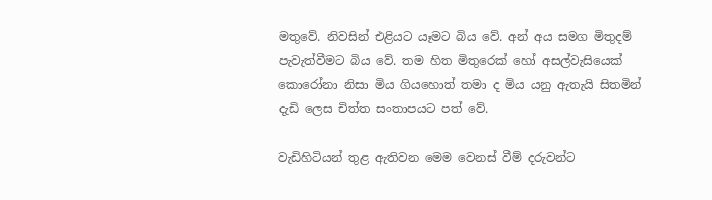මතුවේ. නිවසින් එළියට යෑමට බිය වේ. අන් අය සමග මිතුදම් පැවැත්වීමට බිය වේ. තම හිත මිතුරෙක් හෝ අසල්වැසියෙක් කොරෝනා නිසා මිය ගියහොත් තමා ද මිය යනු ඇතැයි සිතමින් දැඩි ලෙස චිත්ත සංතාපයට පත් වේ.

වැඩිහිටියන් තුළ ඇතිවන මෙම වෙනස් වීම් දරුවන්ට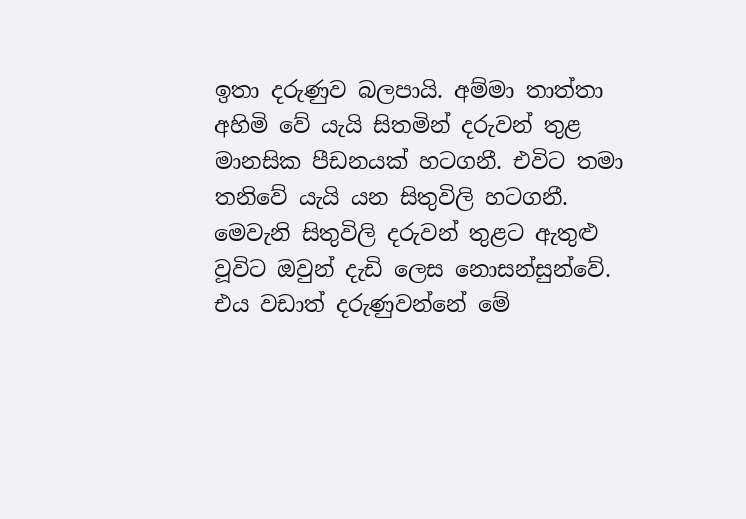ඉතා දරුණුව බලපායි. අම්මා තාත්තා අහිමි වේ යැයි සිතමින් දරුවන් තුළ මානසික පීඩනයක් හටගනී. එවිට තමා තනිවේ යැයි යන සිතුවිලි හටගනී. මෙවැනි සිතුවිලි දරුවන් තුළට ඇතුළු වූවිට ඔවුන් දැඩි ලෙස නොසන්සුන්වේ. එය වඩාත් දරුණුවන්නේ මේ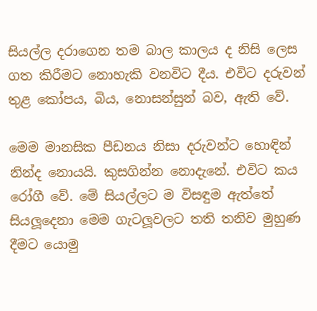සියල්ල දරාගෙන තම බාල කාලය ද නිසි ලෙස ගත කිරීමට නොහැකි වනවිට දීය. එවිට දරුවන් තුළ කෝපය, බිය, නොසන්සුන් බව, ඇති වේ.

මෙම මානසික පීඩනය නිසා දරුවන්ට හොඳින් නින්ද නොයයි. කුසගින්න නොදැනේ. එවිට කය රෝගී වේ. මේ සියල්ලට ම විසඳුම ඇත්තේ සියලූදෙනා මෙම ගැටලූවලට තති තනිව මුහුණ දීමට යොමු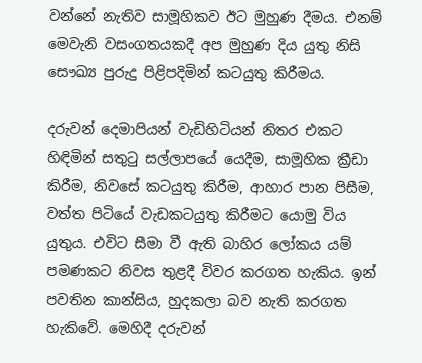වන්නේ නැතිව සාමූහිකව ඊට මුහුණ දීමය. එනම් මෙවැනි වසංගතයකදී අප මුහුණ දිය යුතු නිසි සෞඛ්‍ය පුරුදු පිළිපදිමින් කටයුතු කිරීමය.

දරුවන් දෙමාපියන් වැඩිහිටියන් නිතර එකට හිඳිමින් සතුටු සල්ලාපයේ යෙදීම, සාමූහික ක්‍රීඩා කිරීම, නිවසේ කටයුතු කිරීම, ආහාර පාන පිසීම, වත්ත පිටියේ වැඩකටයුතු කිරීමට යොමු විය යුතුය. එවිට සීමා වී ඇති බාහිර ලෝකය යම් පමණකට නිවස තුළදී විවර කරගත හැකිය. ඉන් පවතින කාන්සිය, හුදකලා බව නැති කරගත හැකිවේ. මෙහිදී දරුවන්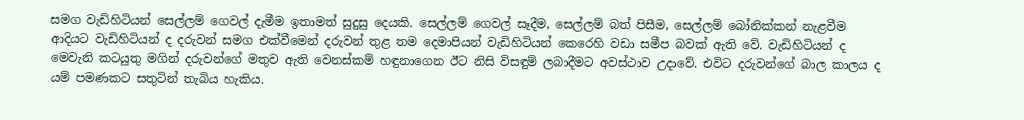සමග වැඩිහිටියන් සෙල්ලම් ගෙවල් දැමීම ඉතාමත් සුදුසු දෙයකි. සෙල්ලම් ගෙවල් සෑදීම, සෙල්ලම් බත් පිසීම, සෙල්ලම් බෝනික්කන් නැළවීම ආදියට වැඩිහිටියන් ද දරුවන් සමග එක්වීමෙන් දරුවන් තුළ තම දෙමාපියන් වැඩිහිටියන් කෙරෙහි වඩා සමීප බවක් ඇති වේ. වැඩිහිටියන් ද මෙවැනි කටයුතු මගින් දරුවන්ගේ මතුව ඇති වෙනස්කම් හඳුනාගෙන ඊට නිසි විසඳුම් ලබාදීමට අවස්ථාව උදාවේ. එවිට දරුවන්ගේ බාල කාලය ද යම් පමණකට සතුටින් තැබිය හැකිය.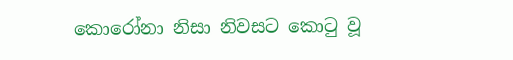කොරෝනා නිසා නිවසට කොටු වූ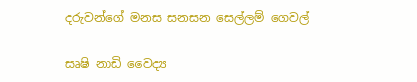දරුවන්ගේ මනස සනසන සෙල්ලම් ගෙවල්

සෘෂි නාඩි වෛද්‍ය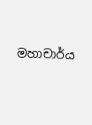මහාචාර්ය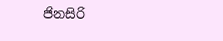ජිනසිරි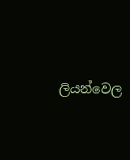ලියන්වෙල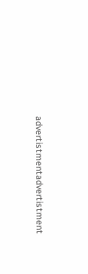advertistmentadvertistment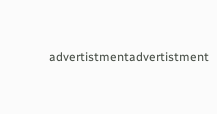advertistmentadvertistment